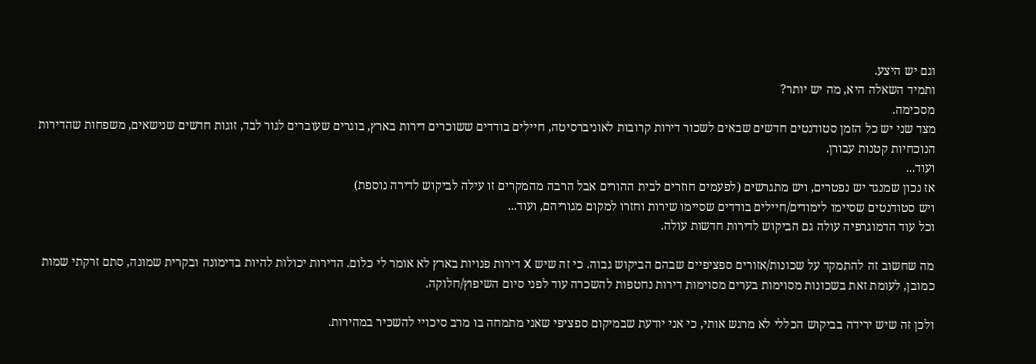וגם יש היצע.
ותמיד השאלה היא, מה יש יותר?
מסכימה.
מצד שני יש כל הזמן סטודנטים חדשים שבאים לשכור דירות קרובות לאוניברסיטה, חיילים בודדים ששוכרים דירות בארץ, בוגרים שעוברים לגור לבד, זוגות חדשים שנישאים, משפחות שהדירות הנוכחיות קטנות עבורן.
ועוד...
אז נכון שמנגד יש נפטרים, ויש מתגרשים (לפעמים חוזרים לבית ההורים אבל הרבה מהמקרים זו עילה לביקוש לדירה נוספת)
ויש סטודנטים שסיימו לימודים/חיילים בודדים שסיימו שירות וחזרו למקום מגוריהם, ועוד...
וכל עוד הדמוגרפיה עולה גם הביקוש לדירות חדשות עולה.

מה שחשוב זה להתמקד על שכונות/אזורים ספציפיים שבהם הביקוש גבוה. כי זה שיש X דירות פנויות בארץ לא אומר לי כלום. הדירות יכולות להיות בדימונה ובקרית שמונה, סתם זרקתי שמות כמובן, לעומת זאת בשכונות מסוימות בערים מסוימות דירות נחטפות להשכרה עוד לפני סיום השיפוץ/חלוקה.

ולכן זה שיש ירידה בביקוש הכללי לא מרגש אותי, כי אני יודעת שבמיקום ספציפי שאני מתמחה בו מרב סיכויי להשכיר במהירות.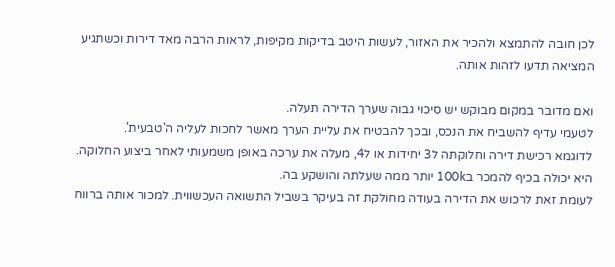לכן חובה להתמצא ולהכיר את האזור, לעשות היטב בדיקות מקיפות, לראות הרבה מאד דירות וכשתגיע המציאה תדעו לזהות אותה.

ואם מדובר במקום מבוקש יש סיכוי גבוה שערך הדירה תעלה.
לטעמי עדיף להשביח את הנכס, ובכך להבטיח את עליית הערך מאשר לחכות לעליה ה'טבעית'.
לדוגמא רכישת דירה וחלוקתה ל3 יחידות או ל4, מעלה את ערכה באופן משמעותי לאחר ביצוע החלוקה.
היא יכולה בכיף להמכר ב100k יותר ממה שעלתה והושקע בה.
לעומת זאת לרכוש את הדירה בעודה מחולקת זה בעיקר בשביל התשואה העכשווית. למכור אותה ברווח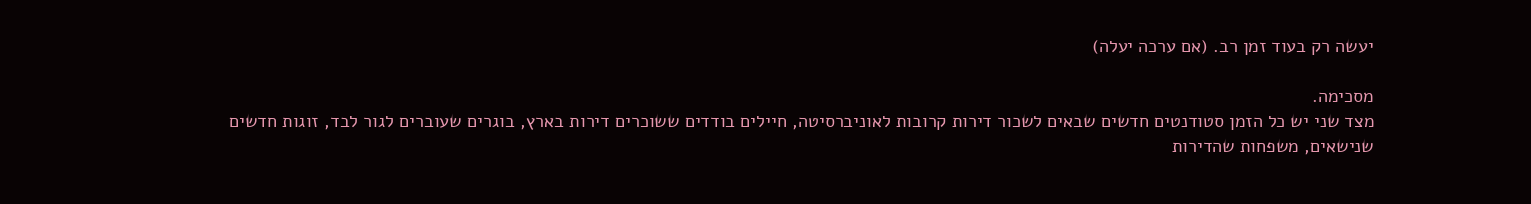יעשה רק בעוד זמן רב. (אם ערכה יעלה)

מסכימה.
מצד שני יש כל הזמן סטודנטים חדשים שבאים לשכור דירות קרובות לאוניברסיטה, חיילים בודדים ששוכרים דירות בארץ, בוגרים שעוברים לגור לבד, זוגות חדשים שנישאים, משפחות שהדירות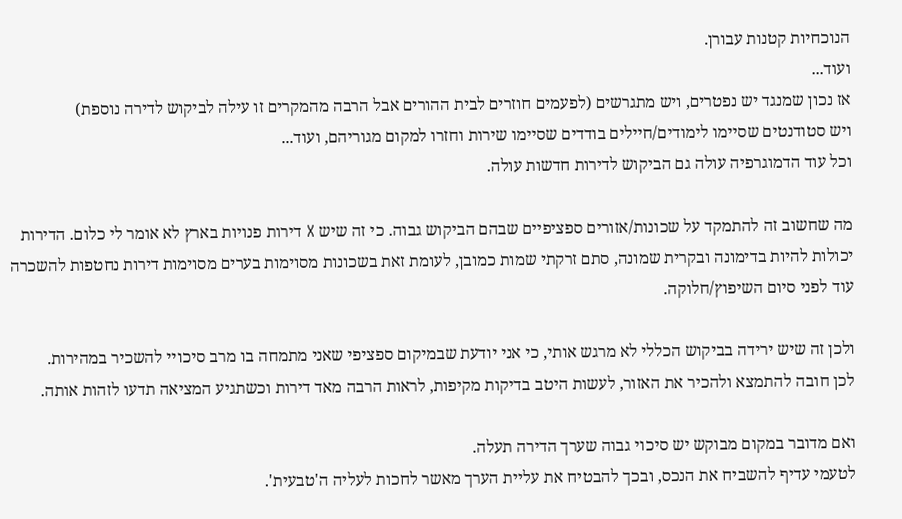הנוכחיות קטנות עבורן.
ועוד...
אז נכון שמנגד יש נפטרים, ויש מתגרשים (לפעמים חוזרים לבית ההורים אבל הרבה מהמקרים זו עילה לביקוש לדירה נוספת)
ויש סטודנטים שסיימו לימודים/חיילים בודדים שסיימו שירות וחזרו למקום מגוריהם, ועוד...
וכל עוד הדמוגרפיה עולה גם הביקוש לדירות חדשות עולה.

מה שחשוב זה להתמקד על שכונות/אזורים ספציפיים שבהם הביקוש גבוה. כי זה שיש X דירות פנויות בארץ לא אומר לי כלום. הדירות יכולות להיות בדימונה ובקרית שמונה, סתם זרקתי שמות כמובן, לעומת זאת בשכונות מסוימות בערים מסוימות דירות נחטפות להשכרה עוד לפני סיום השיפוץ/חלוקה.

ולכן זה שיש ירידה בביקוש הכללי לא מרגש אותי, כי אני יודעת שבמיקום ספציפי שאני מתמחה בו מרב סיכויי להשכיר במהירות.
לכן חובה להתמצא ולהכיר את האזור, לעשות היטב בדיקות מקיפות, לראות הרבה מאד דירות וכשתגיע המציאה תדעו לזהות אותה.

ואם מדובר במקום מבוקש יש סיכוי גבוה שערך הדירה תעלה.
לטעמי עדיף להשביח את הנכס, ובכך להבטיח את עליית הערך מאשר לחכות לעליה ה'טבעית'.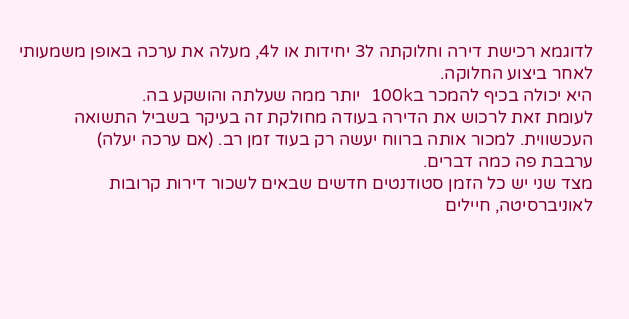לדוגמא רכישת דירה וחלוקתה ל3 יחידות או ל4, מעלה את ערכה באופן משמעותי לאחר ביצוע החלוקה.
היא יכולה בכיף להמכר ב100k יותר ממה שעלתה והושקע בה.
לעומת זאת לרכוש את הדירה בעודה מחולקת זה בעיקר בשביל התשואה העכשווית. למכור אותה ברווח יעשה רק בעוד זמן רב. (אם ערכה יעלה)
ערבבת פה כמה דברים.
מצד שני יש כל הזמן סטודנטים חדשים שבאים לשכור דירות קרובות לאוניברסיטה, חיילים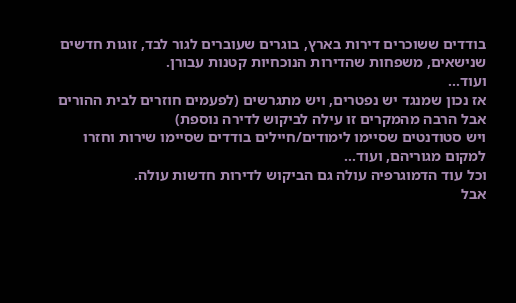בודדים ששוכרים דירות בארץ, בוגרים שעוברים לגור לבד, זוגות חדשים שנישאים, משפחות שהדירות הנוכחיות קטנות עבורן.
ועוד...
אז נכון שמנגד יש נפטרים, ויש מתגרשים (לפעמים חוזרים לבית ההורים אבל הרבה מהמקרים זו עילה לביקוש לדירה נוספת)
ויש סטודנטים שסיימו לימודים/חיילים בודדים שסיימו שירות וחזרו למקום מגוריהם, ועוד...
וכל עוד הדמוגרפיה עולה גם הביקוש לדירות חדשות עולה.
אבל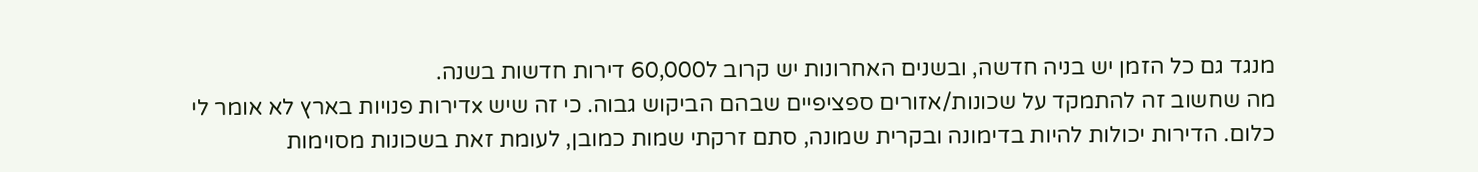מנגד גם כל הזמן יש בניה חדשה, ובשנים האחרונות יש קרוב ל60,000 דירות חדשות בשנה.
מה שחשוב זה להתמקד על שכונות/אזורים ספציפיים שבהם הביקוש גבוה. כי זה שיש xדירות פנויות בארץ לא אומר לי כלום. הדירות יכולות להיות בדימונה ובקרית שמונה, סתם זרקתי שמות כמובן, לעומת זאת בשכונות מסוימות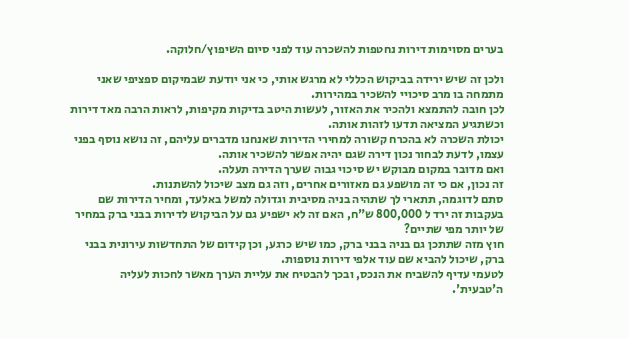בערים מסוימות דירות נחטפות להשכרה עוד לפני סיום השיפוץ/חלוקה.

ולכן זה שיש ירידה בביקוש הכללי לא מרגש אותי, כי אני יודעת שבמיקום ספציפי שאני מתמחה בו מרב סיכויי להשכיר במהירות.
לכן חובה להתמצא ולהכיר את האזור, לעשות היטב בדיקות מקיפות, לראות הרבה מאד דירות וכשתגיע המציאה תדעו לזהות אותה.
יכולת השכרה לא בהכרח קשורה למחירי הדירות שאנחנו מדברים עליהם, זה נושא נוסף בפני עצמו, לדעת לבחור נכון דירה שגם יהיה אפשר להשכיר אותה.
ואם מדובר במקום מבוקש יש סיכוי גבוה שערך הדירה תעלה.
זה נכון, אם כי זה מושפע גם מאזורים אחרים, וזה גם מצב שיכול להשתנות.
סתם לדוגמה, תתארי לך שתהיה בניה מסיבית וגדולה למשל באלעד, ומחיר הדירות שם בעקבות זה ירד ל 800,000 ש"ח, האם זה לא ישפיע גם על הביקוש לדירות בבני ברק במחיר של יותר מפי שתיים?
חוץ מזה שתתכן גם בניה בבני ברק, כמו שיש כרגע, וכן קידום של התחדשות עירונית בבני ברק, שיכול להביא שם עוד אלפי דירות נוספות.
לטעמי עדיף להשביח את הנכס, ובכך להבטיח את עליית הערך מאשר לחכות לעליה ה'טבעית'.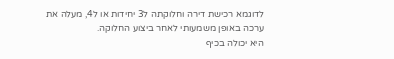לדוגמא רכישת דירה וחלוקתה ל3 יחידות או ל4, מעלה את ערכה באופן משמעותי לאחר ביצוע החלוקה.
היא יכולה בכיף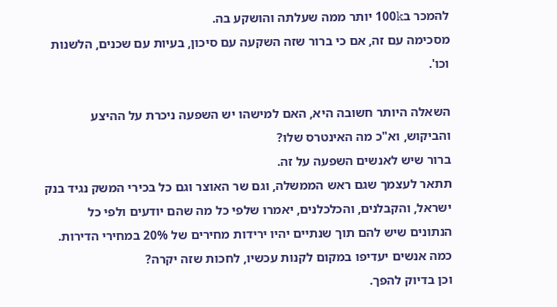להמכר ב100k יותר ממה שעלתה והושקע בה.
מסכימה עם זה, אם כי ברור שזה השקעה עם סיכון, בעיות עם שכנים, הלשנות וכו'.

השאלה היותר חשובה היא, האם למישהו יש השפעה ניכרת על ההיצע והביקוש, וא"כ מה האינטרס שלו?
ברור שיש לאנשים השפעה על זה.
תתאר לעצמך שגם ראש הממשלה, וגם שר האוצר וגם כל בכירי המשק נגיד בנק ישראל, והקבלנים, והכלכלנים, יאמרו שלפי כל מה שהם יודעים ולפי כל הנתונים שיש להם תוך שנתיים יהיו ירידות מחירים של 20% במחירי הדירות.
כמה אנשים יעדיפו במקום לקנות עכשיו, לחכות שזה יקרה?
וכן בדיוק להפך.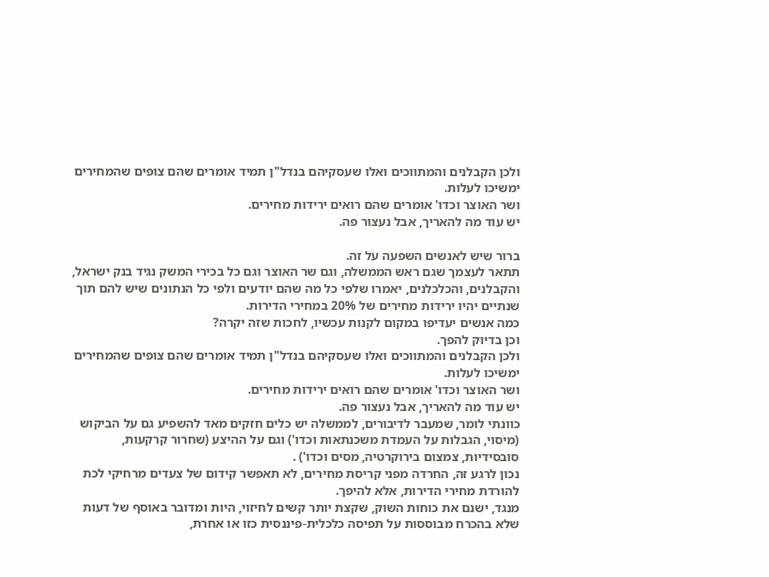ולכן הקבלנים והמתווכים ואלו שעסקיהם בנדל"ן תמיד אומרים שהם צופים שהמחירים ימשיכו לעלות.
ושר האוצר וכדו' אומרים שהם רואים ירידות מחירים.
יש עוד מה להאריך, אבל נעצור פה.

ברור שיש לאנשים השפעה על זה.
תתאר לעצמך שגם ראש הממשלה, וגם שר האוצר וגם כל בכירי המשק נגיד בנק ישראל, והקבלנים, והכלכלנים, יאמרו שלפי כל מה שהם יודעים ולפי כל הנתונים שיש להם תוך שנתיים יהיו ירידות מחירים של 20% במחירי הדירות.
כמה אנשים יעדיפו במקום לקנות עכשיו, לחכות שזה יקרה?
וכן בדיוק להפך.
ולכן הקבלנים והמתווכים ואלו שעסקיהם בנדל"ן תמיד אומרים שהם צופים שהמחירים ימשיכו לעלות.
ושר האוצר וכדו' אומרים שהם רואים ירידות מחירים.
יש עוד מה להאריך, אבל נעצור פה.
כוונתי לומר, שמעבר לדיבורים, לממשלה יש כלים חזקים מאד להשפיע גם על הביקוש (מיסוי, הגבלות על העמדת משכנתאות וכדו') וגם על ההיצע (שחרור קרקעות, סובסידיות, צמצום בירוקרטיה, מסים וכדו') .
נכון לרגע זה, החרדה מפני קריסת מחירים, לא תאפשר קידום של צעדים מרחיקי לכת להורדת מחירי הדירות, אלא להיפך.
מנגד, ישנם את כוחות השוק, שקצת יותר קשים לחיזוי, היות ומדובר באוסף של דעות שלא בהכרח מבוססות על תפיסה כלכלית-פיננסית כזו או אחרת,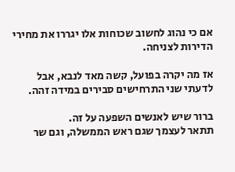אם כי נהוג לחשוב שכוחות אלו יגררו את מחירי הדירות לצניחה.

אז מה יקרה בפועל, קשה מאד לנבא, אבל לדעתי שני התרחישים סבירים במידה זהה.

ברור שיש לאנשים השפעה על זה.
תתאר לעצמך שגם ראש הממשלה, וגם שר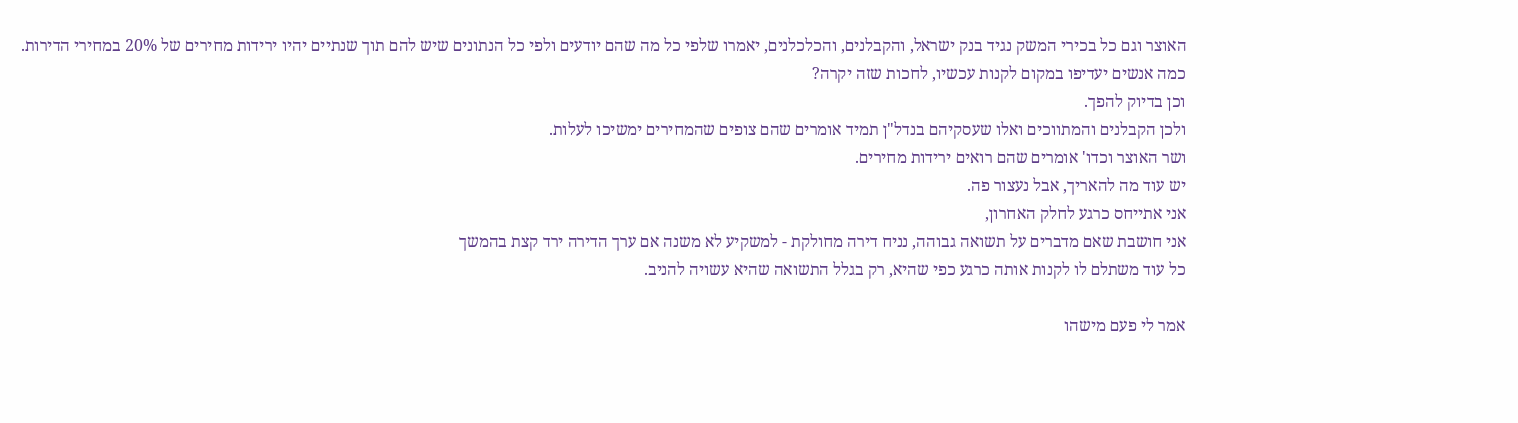האוצר וגם כל בכירי המשק נגיד בנק ישראל, והקבלנים, והכלכלנים, יאמרו שלפי כל מה שהם יודעים ולפי כל הנתונים שיש להם תוך שנתיים יהיו ירידות מחירים של 20% במחירי הדירות.
כמה אנשים יעדיפו במקום לקנות עכשיו, לחכות שזה יקרה?
וכן בדיוק להפך.
ולכן הקבלנים והמתווכים ואלו שעסקיהם בנדל"ן תמיד אומרים שהם צופים שהמחירים ימשיכו לעלות.
ושר האוצר וכדו' אומרים שהם רואים ירידות מחירים.
יש עוד מה להאריך, אבל נעצור פה.
אני אתייחס כרגע לחלק האחרון,
אני חושבת שאם מדברים על תשואה גבוהה, נניח דירה מחולקת - למשקיע לא משנה אם ערך הדירה ירד קצת בהמשך
כל עוד משתלם לו לקנות אותה כרגע כפי שהיא, רק בגלל התשואה שהיא עשויה להניב.

אמר לי פעם מישהו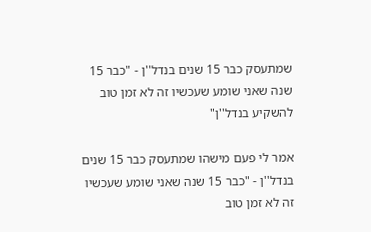שמתעסק כבר 15 שנים בנדל''ן - "כבר 15 שנה שאני שומע שעכשיו זה לא זמן טוב להשקיע בנדל''ן"

אמר לי פעם מישהו שמתעסק כבר 15 שנים בנדל''ן - "כבר 15 שנה שאני שומע שעכשיו זה לא זמן טוב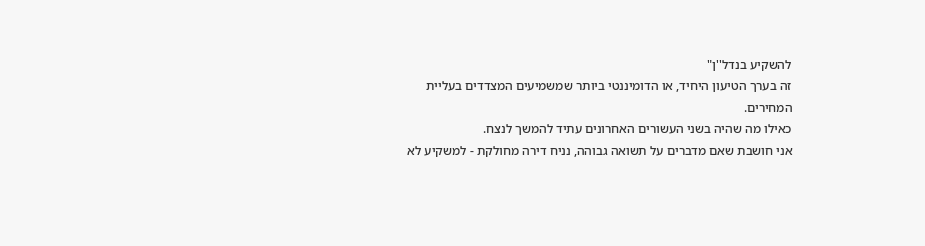להשקיע בנדל''ן"
זה בערך הטיעון היחיד, או הדומיננטי ביותר שמשמיעים המצדדים בעליית המחירים.
כאילו מה שהיה בשני העשורים האחרונים עתיד להמשך לנצח.
אני חושבת שאם מדברים על תשואה גבוהה, נניח דירה מחולקת - למשקיע לא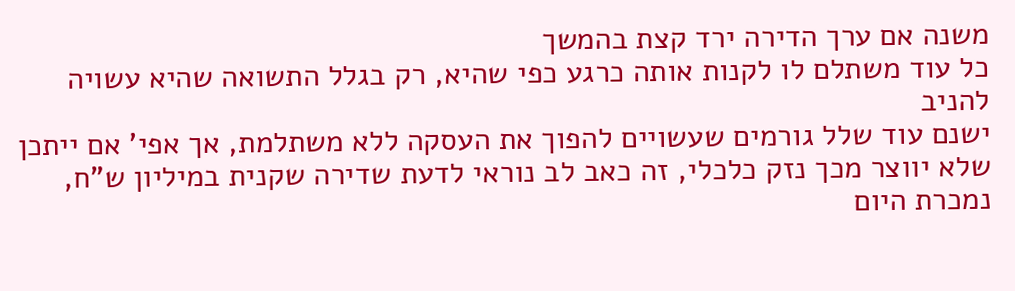משנה אם ערך הדירה ירד קצת בהמשך
כל עוד משתלם לו לקנות אותה כרגע כפי שהיא, רק בגלל התשואה שהיא עשויה להניב
ישנם עוד שלל גורמים שעשויים להפוך את העסקה ללא משתלמת, אך אפי' אם ייתכן שלא יווצר מכך נזק כלכלי, זה כאב לב נוראי לדעת שדירה שקנית במיליון ש"ח, נמכרת היום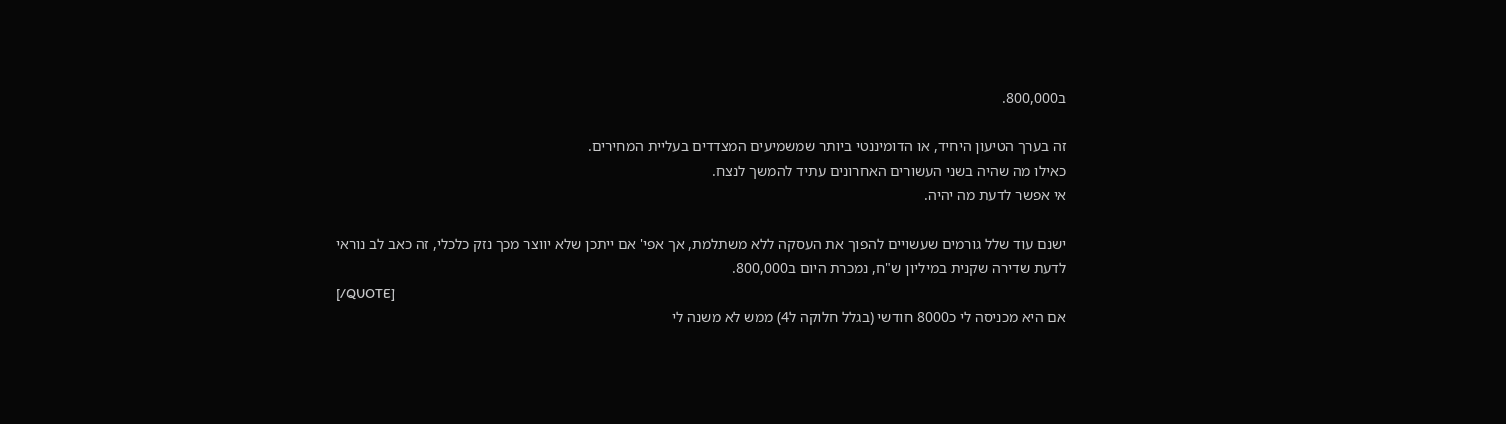ב800,000.

זה בערך הטיעון היחיד, או הדומיננטי ביותר שמשמיעים המצדדים בעליית המחירים.
כאילו מה שהיה בשני העשורים האחרונים עתיד להמשך לנצח.
אי אפשר לדעת מה יהיה.

ישנם עוד שלל גורמים שעשויים להפוך את העסקה ללא משתלמת, אך אפי' אם ייתכן שלא יווצר מכך נזק כלכלי, זה כאב לב נוראי לדעת שדירה שקנית במיליון ש"ח, נמכרת היום ב800,000.
[/QUOTE]
אם היא מכניסה לי כ8000 חודשי (בגלל חלוקה ל4) ממש לא משנה לי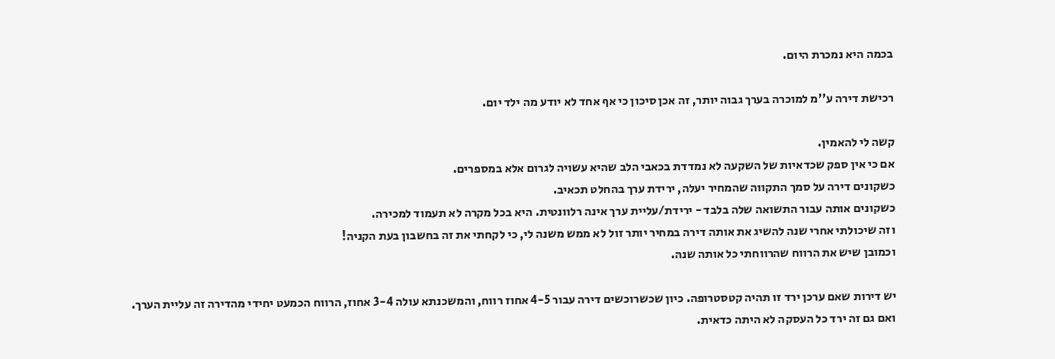בכמה היא נמכרת היום.

רכישת דירה ע''מ למוכרה בערך גבוה יותר, זה אכן סיכון כי אף אחד לא יודע מה ילד יום.

קשה לי להאמין.
אם כי אין ספק שכדאיות של השקעה לא נמדדת בכאבי הלב שהיא עשויה לגרום אלא במספרים.
כשקונים דירה על סמך התקווה שהמחיר יעלה, ירידת ערך בהחלט תכאיב.
כשקונים אותה עבור התשואה שלה בלבד - ירידת/עליית ערך אינה רלוונטית. היא בכל מקרה לא תעמוד למכירה.
וזה שיכולתי אחרי שנה להשיג את אותה דירה במחיר יותר זול לא ממש משנה לי, כי לקחתי את זה בחשבון בעת הקניה!
וכמובן שיש את הרווח שהרווחתי כל אותה שנה.

יש דירות שאם ערכן ירד זו תהיה קטסטרופה. כיון שכשרוכשים דירה עבור 4-5 אחוז רווח, והמשכנתא עולה 3-4 אחוז, הרווח הכמעט יחידי מהדירה זה עליית הערך.
ואם גם זה ירד כל העסקה לא היתה כדאית.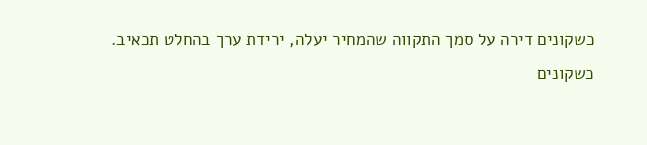כשקונים דירה על סמך התקווה שהמחיר יעלה, ירידת ערך בהחלט תכאיב.
כשקונים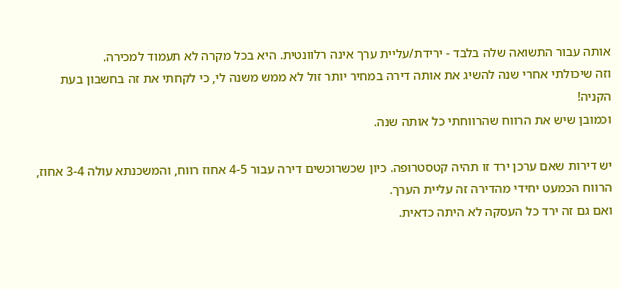אותה עבור התשואה שלה בלבד - ירידת/עליית ערך אינה רלוונטית. היא בכל מקרה לא תעמוד למכירה.
וזה שיכולתי אחרי שנה להשיג את אותה דירה במחיר יותר זול לא ממש משנה לי, כי לקחתי את זה בחשבון בעת הקניה!
וכמובן שיש את הרווח שהרווחתי כל אותה שנה.

יש דירות שאם ערכן ירד זו תהיה קטסטרופה. כיון שכשרוכשים דירה עבור 4-5 אחוז רווח, והמשכנתא עולה 3-4 אחוז, הרווח הכמעט יחידי מהדירה זה עליית הערך.
ואם גם זה ירד כל העסקה לא היתה כדאית.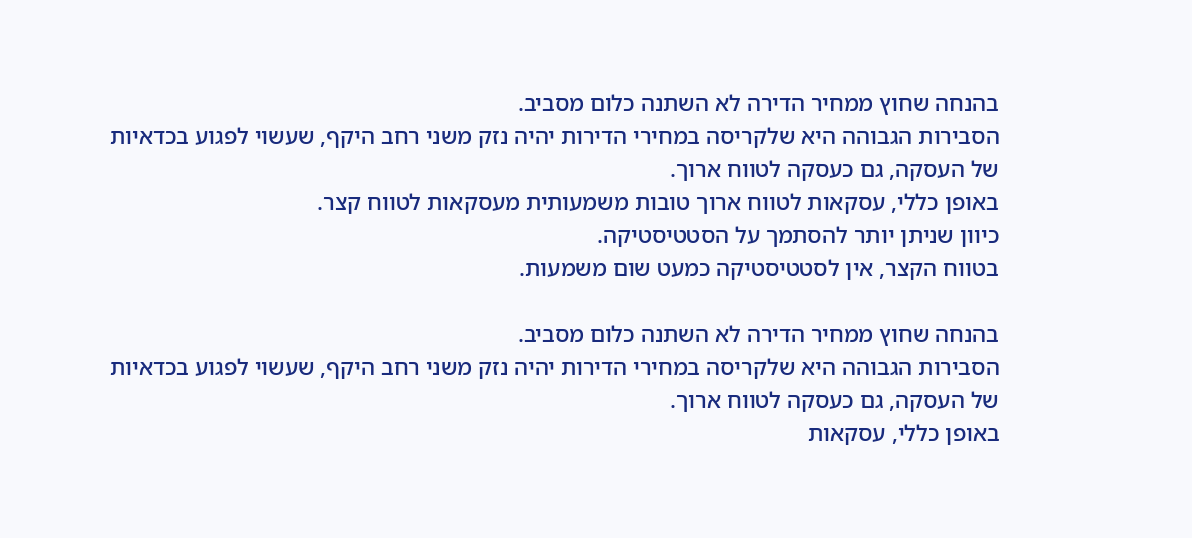בהנחה שחוץ ממחיר הדירה לא השתנה כלום מסביב.
הסבירות הגבוהה היא שלקריסה במחירי הדירות יהיה נזק משני רחב היקף, שעשוי לפגוע בכדאיות של העסקה, גם כעסקה לטווח ארוך.
באופן כללי, עסקאות לטווח ארוך טובות משמעותית מעסקאות לטווח קצר.
כיוון שניתן יותר להסתמך על הסטטיסטיקה.
בטווח הקצר, אין לסטטיסטיקה כמעט שום משמעות.

בהנחה שחוץ ממחיר הדירה לא השתנה כלום מסביב.
הסבירות הגבוהה היא שלקריסה במחירי הדירות יהיה נזק משני רחב היקף, שעשוי לפגוע בכדאיות של העסקה, גם כעסקה לטווח ארוך.
באופן כללי, עסקאות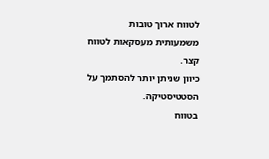לטווח ארוך טובות משמעותית מעסקאות לטווח קצר.
כיוון שניתן יותר להסתמך על הסטטיסטיקה.
בטווח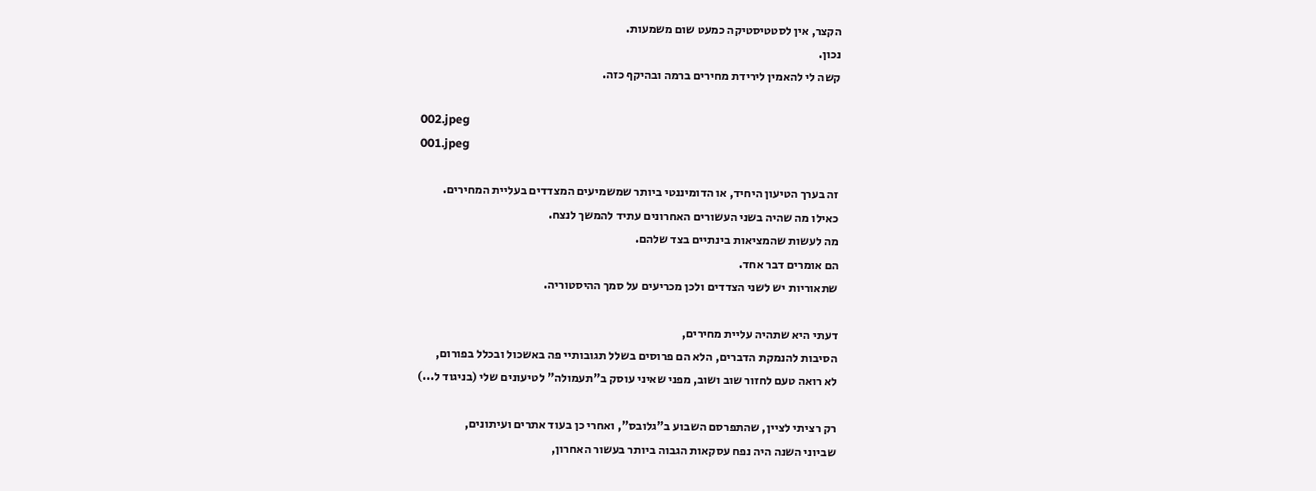הקצר, אין לסטטיסטיקה כמעט שום משמעות.
נכון.
קשה לי להאמין לירידת מחירים ברמה ובהיקף כזה.

002.jpeg
001.jpeg

זה בערך הטיעון היחיד, או הדומיננטי ביותר שמשמיעים המצדדים בעליית המחירים.
כאילו מה שהיה בשני העשורים האחרונים עתיד להמשך לנצח.
מה לעשות שהמציאות בינתיים בצד שלהם.
הם אומרים דבר אחד.
שתאוריות יש לשני הצדדים ולכן מכריעים על סמך ההיסטוריה.

דעתי היא שתהיה עליית מחירים,
הסיבות להנמקת הדברים, הלא הם פרוסים בשלל תגובותיי פה באשכול ובכלל בפורום,
לא רואה טעם לחזור שוב ושוב, מפני שאיני עוסק ב"תעמולה" לטיעונים שלי (בניגוד ל...)

רק רציתי לציין, שהתפרסם השבוע ב"גלובס", ואחרי כן בעוד אתרים ועיתונים,
שביוני השנה היה נפח עסקאות הגבוה ביותר בעשור האחרון,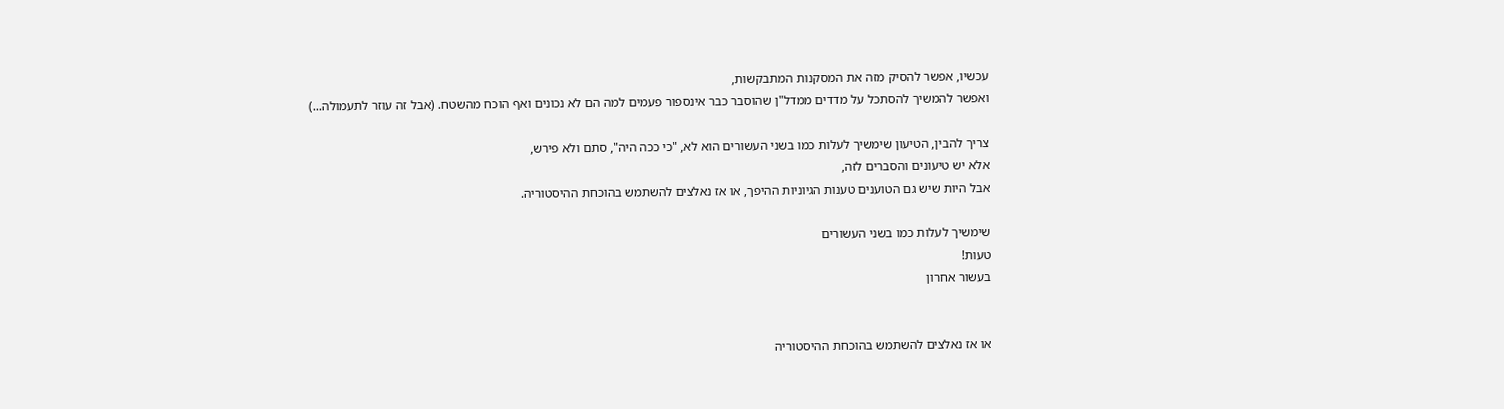עכשיו, אפשר להסיק מזה את המסקנות המתבקשות,
ואפשר להמשיך להסתכל על מדדים ממדל"ן שהוסבר כבר אינספור פעמים למה הם לא נכונים ואף הוכח מהשטח. (אבל זה עוזר לתעמולה...)

צריך להבין, הטיעון שימשיך לעלות כמו בשני העשורים הוא לא, "כי ככה היה", סתם ולא פירש,
אלא יש טיעונים והסברים לזה,
אבל היות שיש גם הטוענים טענות הגיוניות ההיפך, או אז נאלצים להשתמש בהוכחת ההיסטוריה.

שימשיך לעלות כמו בשני העשורים
טעות!
בעשור אחרון


או אז נאלצים להשתמש בהוכחת ההיסטוריה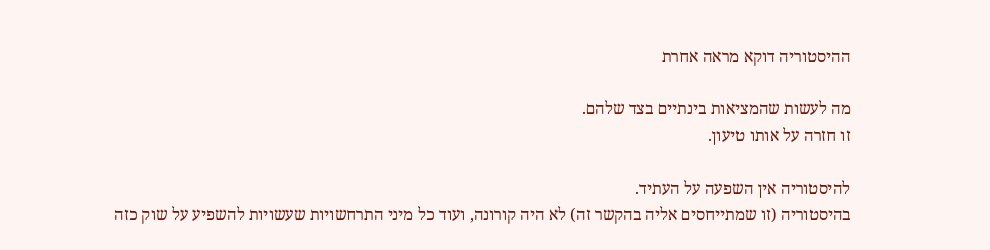ההיסטוריה דוקא מראה אחרת

מה לעשות שהמציאות בינתיים בצד שלהם.
זו חזרה על אותו טיעון.

להיסטוריה אין השפעה על העתיד.
בהיסטוריה (זו שמתייחסים אליה בהקשר זה) לא היה קורונה, ועוד כל מיני התרחשויות שעשויות להשפיע על שוק כזה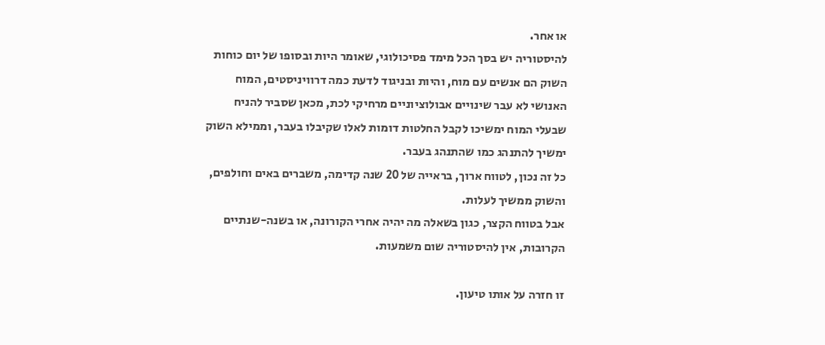או אחר.
להיסטוריה יש בסך הכל מימד פסיכולוגי, שאומר היות ובסופו של יום כוחות השוק הם אנשים עם מוח, והיות ובניגוד לדעת כמה דרוויניסטים, המוח האנושי לא עבר שינויים אבולוציוניים מרחיקי לכת, מכאן שסביר להניח שבעלי המוח ימשיכו לקבל החלטות דומות לאלו שקיבלו בעבר, וממילא השוק ימשיך להתנהג כמו שהתנהג בעבר.
כל זה נכון, לטווח ארוך, בראייה של 20 שנה קדימה, משברים באים וחולפים, והשוק ממשיך לעלות.
אבל בטווח הקצר, כגון בשאלה מה יהיה אחרי הקורונה, או בשנה-שנתיים הקרובות, אין להיסטוריה שום משמעות.

זו חזרה על אותו טיעון.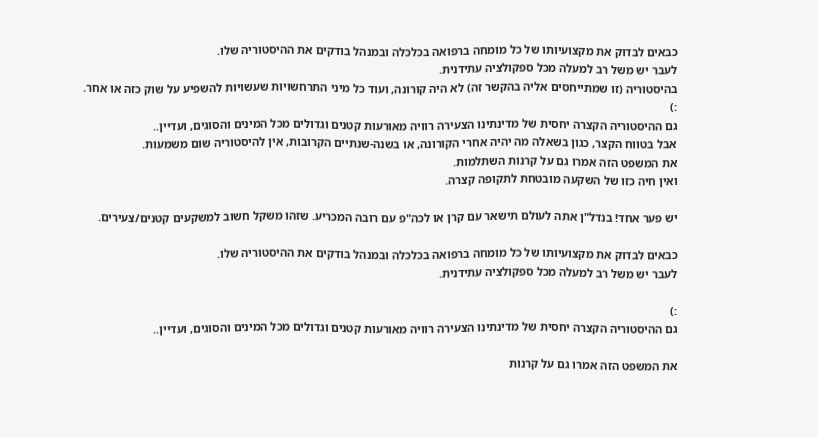כבאים לבדוק את מקצועיותו של כל מומחה ברפואה בכלכלה ובמנהל בודקים את ההיסטוריה שלו.
לעבר יש משל רב למעלה מכל ספקולציה עתידנית.
בהיסטוריה (זו שמתייחסים אליה בהקשר זה) לא היה קורונה, ועוד כל מיני התרחשויות שעשויות להשפיע על שוק כזה או אחר.
:)
גם ההיסטוריה הקצרה יחסית של מדינתינו הצעירה רוויה מאורעות קטנים וגדולים מכל המינים והסוגים, ועדיין..
אבל בטווח הקצר, כגון בשאלה מה יהיה אחרי הקורונה, או בשנה-שנתיים הקרובות, אין להיסטוריה שום משמעות.
את המשפט הזה אמרו גם על קרנות השתלמות.
ואין חיה כזו של השקעה מובטחת לתקופה קצרה.

יש פער אחד! בנדל"ן אתה לעולם תישאר עם קרן או לכה"פ עם רובה המכריע. שזהו משקל חשוב למשקעים קטנים/צעירים.

כבאים לבדוק את מקצועיותו של כל מומחה ברפואה בכלכלה ובמנהל בודקים את ההיסטוריה שלו.
לעבר יש משל רב למעלה מכל ספקולציה עתידנית.

:)
גם ההיסטוריה הקצרה יחסית של מדינתינו הצעירה רוויה מאורעות קטנים וגדולים מכל המינים והסוגים, ועדיין..

את המשפט הזה אמרו גם על קרנות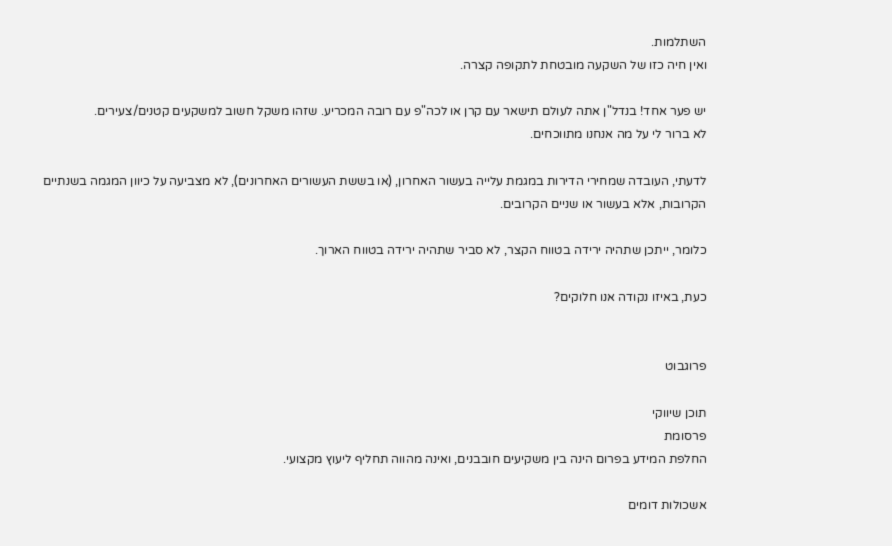השתלמות.
ואין חיה כזו של השקעה מובטחת לתקופה קצרה.

יש פער אחד! בנדל"ן אתה לעולם תישאר עם קרן או לכה"פ עם רובה המכריע. שזהו משקל חשוב למשקעים קטנים/צעירים.
לא ברור לי על מה אנחנו מתווכחים.

לדעתי, העובדה שמחירי הדירות במגמת עלייה בעשור האחרון, (או בששת העשורים האחרונים), לא מצביעה על כיוון המגמה בשנתיים הקרובות, אלא בעשור או שניים הקרובים.

כלומר, ייתכן שתהיה ירידה בטווח הקצר, לא סביר שתהיה ירידה בטווח הארוך.

כעת, באיזו נקודה אנו חלוקים?


פרוגבוט

תוכן שיווקי
פרסומת
החלפת המידע בפרום הינה בין משקיעים חובבנים, ואינה מהווה תחליף ליעוץ מקצועי.

אשכולות דומים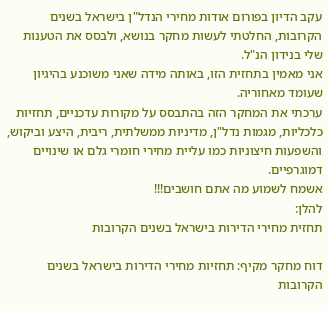עקב הדיון בפורום אודות מחירי הנדל"ן בישראל בשנים הקרובות, החלטתי לעשות מחקר בנושא, ולבסס את הטענות שלי בנידון הנ"ל.
אני מאמין בתחזית הזו, באותה מידה שאני משוכנע בהיגיון שעומד מאחוריה.
ערכתי את המחקר הזה בהתבסס על מקורות עדכניים, תחזיות כלכליות, מגמות נדל"ן, מדיניות ממשלתית, ריבית, היצע וביקוש, והשפעות חיצוניות כמו עליית מחירי חומרי גלם או שינויים דמוגרפיים.
אשמח לשמוע מה אתם חושבים!!!
להלן:
תחזית מחירי הדירות בישראל בשנים הקרובות

דוח מחקר מקיף: תחזיות מחירי הדירות בישראל בשנים הקרובות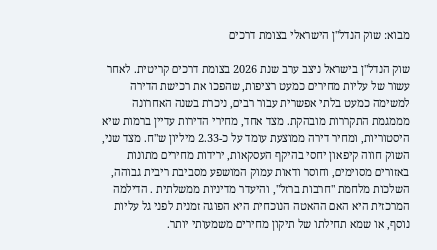מבוא: שוק הנדל"ן הישראלי בצומת דרכים

שוק הנדל"ן בישראל ניצב ערב שנת 2026 בצומת דרכים קריטית. לאחר עשור של עליות מחירים כמעט רציפות, שהפכו את רכישת הדירה למשימה כמעט בלתי אפשרית עבור רבים, ניכרת בשנה האחרונה מממגמת התקררות מובהקת. מצד אחד, מחירי הדירות עדיין ברמות שיא היסטוריות, ומחיר דירה ממוצעת עומד על כ-2.33 מיליון ש"ח. מצד שני, השוק חווה קיפאון יחסי בהיקף העסקאות, ירידות מחירים מתונות באזורים מסוימים, וחוסר ודאות עמוק המושפע מסביבת ריבית גבוהה, השלכות מלחמת "חרבות ברזל", והיעדר מדיניות ממשלתית . הדילמה המרכזית היא האם ההאטה הנוכחית היא הפוגה זמנית לפני גל עליות נוסף, או שמא תחילתו של תיקון מחירים משמעותי יותר.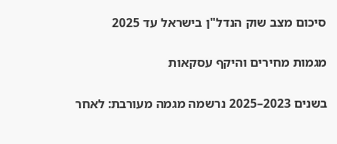סיכום מצב שוק הנדל"ן בישראל עד 2025

מגמות מחירים והיקף עסקאות

בשנים 2023–2025 נרשמה מגמה מעורבת: לאחר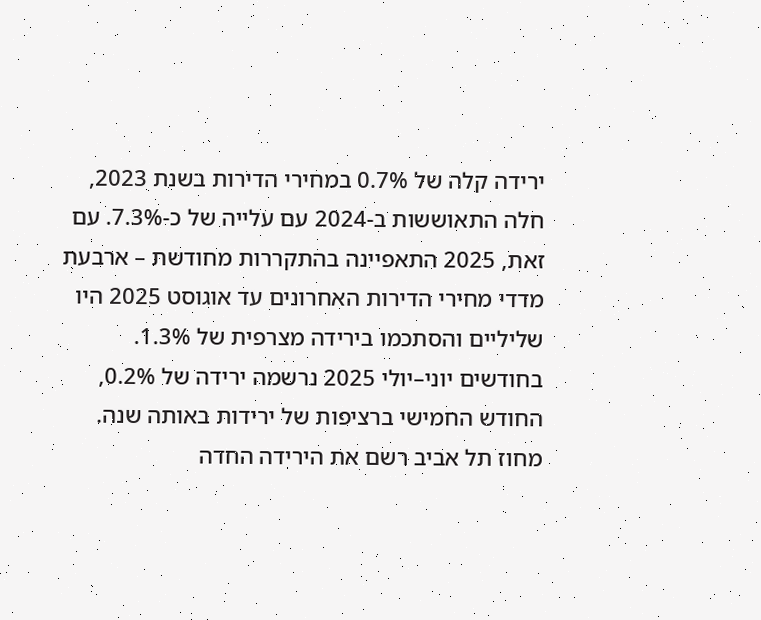ירידה קלה של 0.7% במחירי הדירות בשנת 2023, חלה התאוששות ב-2024 עם עלייה של כ-7.3%. עם זאת, 2025 התאפיינה בהתקררות מחודשת – ארבעת מדדי מחירי הדירות האחרונים עד אוגוסט 2025 היו שליליים והסתכמו בירידה מצרפית של 1.3%. בחודשים יוני–יולי 2025 נרשמה ירידה של 0.2%, החודש החמישי ברציפות של ירידות באותה שנה. מחוז תל אביב רשם את הירידה החדה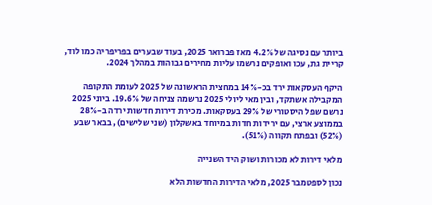ביותר עם נסיגה של 4.2% מאז פברואר 2025, בעוד שבערים בפריפריה כמו לוד, קריית גת, עכו ואופקים נרשמו עליות מחירים גבוהות במהלך 2024.

היקף העסקאות ירד בכ-14% במחצית הראשונה של 2025 לעומת התקופה המקבילה אשתקד, ובין מאי ליולי 2025 נרשמה צניחה של 19.6%. ביוני 2025 נרשם שפל היסטורי של 29% בעסקאות. מכירת דירות חדשות ירדה ב-28% בממוצע ארצי, עם ירידות חדות במיוחד באשקלון (שני שלישים), בבאר שבע (52%) ובפתח תקווה (51%).

מלאי דירות לא מכורות ושוק היד השנייה

נכון לספטמבר 2025, מלאי הדירות החדשות הלא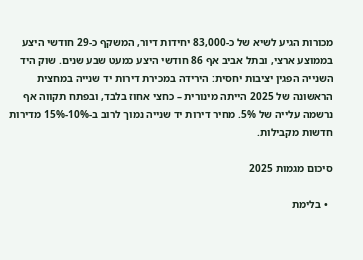מכורות הגיע לשיא של כ-83,000 יחידות דיור, המשקף כ-29 חודשי היצע בממוצע ארצי, ובתל אביב אף 86 חודשי היצע כמעט שבע שנים. שוק היד השנייה הפגין יציבות יחסית: הירידה במכירת דירות יד שנייה במחצית הראשונה של 2025 הייתה מינורית – כחצי אחוז בלבד, ובפתח תקווה אף נרשמה עלייה של 5%. מחיר דירות יד שנייה נמוך לרוב ב-10%-15% מדירות חדשות מקבילות.

סיכום מגמות 2025

  • בלימת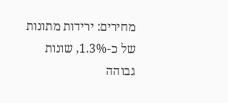מחירים: ירידות מתונות של כ-1.3%, שונות גבוהה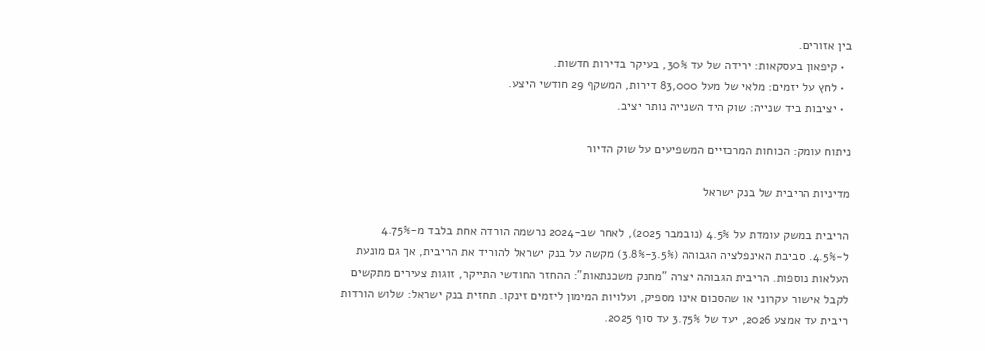בין אזורים.
  • קיפאון בעסקאות: ירידה של עד 30%, בעיקר בדירות חדשות.
  • לחץ על יזמים: מלאי של מעל 83,000 דירות, המשקף 29 חודשי היצע.
  • יציבות ביד שנייה: שוק היד השנייה נותר יציב.

ניתוח עומק: הכוחות המרכזיים המשפיעים על שוק הדיור

מדיניות הריבית של בנק ישראל

הריבית במשק עומדת על 4.5% (נובמבר 2025), לאחר שב-2024 נרשמה הורדה אחת בלבד מ-4.75% ל-4.5%. סביבת האינפלציה הגבוהה (3.5%-3.8%) מקשה על בנק ישראל להוריד את הריבית, אך גם מונעת העלאות נוספות. הריבית הגבוהה יצרה "מחנק משכנתאות": ההחזר החודשי התייקר, זוגות צעירים מתקשים לקבל אישור עקרוני או שהסכום אינו מספיק, ועלויות המימון ליזמים זינקו. תחזית בנק ישראל: שלוש הורדות ריבית עד אמצע 2026, יעד של 3.75% עד סוף 2025.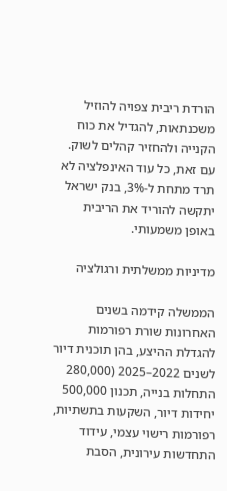הורדת ריבית צפויה להוזיל משכנתאות, להגדיל את כוח הקנייה ולהחזיר קהלים לשוק. עם זאת, כל עוד האינפלציה לא תרד מתחת ל-3%, בנק ישראל יתקשה להוריד את הריבית באופן משמעותי.

מדיניות ממשלתית ורגולציה

הממשלה קידמה בשנים האחרונות שורת רפורמות להגדלת ההיצע, בהן תוכנית דיור לשנים 2022–2025 (280,000 התחלות בנייה, תכנון 500,000 יחידות דיור, השקעות בתשתיות, רפורמות רישוי עצמי, עידוד התחדשות עירונית, הסבת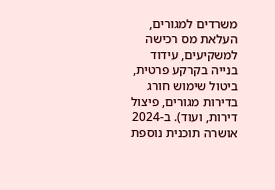משרדים למגורים, העלאת מס רכישה למשקיעים, עידוד בנייה בקרקע פרטית, ביטול שימוש חורג בדירות מגורים, פיצול דירות, ועוד). ב-2024 אושרה תוכנית נוספת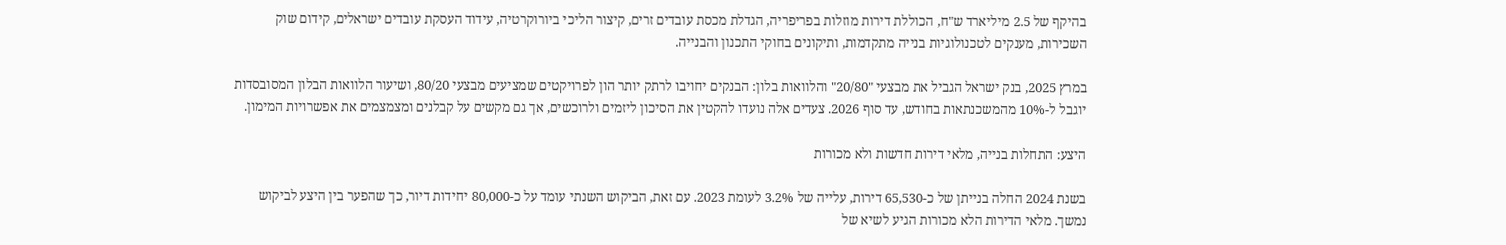בהיקף של 2.5 מיליארד ש"ח, הכוללת דירות מוזלות בפריפריה, הגדלת מכסת עובדים זרים, קיצור הליכי ביורוקרטיה, עידוד העסקת עובדים ישראלים, קידום שוק השכירות, מענקים לטכנולוגיות בנייה מתקדמות, ותיקונים בחוקי התכנון והבנייה.

במרץ 2025, בנק ישראל הגביל את מבצעי "20/80" והלוואות בלון: הבנקים יחויבו לרתק יותר הון לפרויקטים שמציעים מבצעי 80/20, ושיעור הלוואות הבלון המסובסדות יוגבל ל-10% מהמשכנתאות בחודש, עד סוף 2026. צעדים אלה נועדו להקטין את הסיכון ליזמים ולרוכשים, אך גם מקשים על קבלנים ומצמצמים את אפשרויות המימון.

היצע: התחלות בנייה, מלאי דירות חדשות ולא מכורות

בשנת 2024 החלה בנייתן של כ-65,530 דירות, עלייה של 3.2% לעומת 2023. עם זאת, הביקוש השנתי עומד על כ-80,000 יחידות דיור, כך שהפער בין היצע לביקוש נמשך. מלאי הדירות הלא מכורות הגיע לשיא של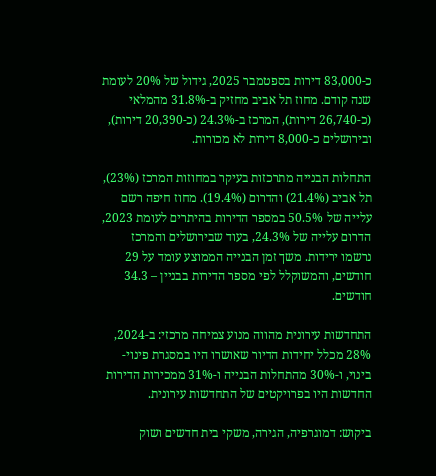כ-83,000 דירות בספטמבר 2025, גידול של 20% לעומת שנה קודם. מחוז תל אביב מחזיק ב-31.8% מהמלאי (כ-26,740 דירות), המרכז ב-24.3% (כ-20,390 דירות), ובירושלים כ-8,000 דירות לא מכורות.

התחלות הבנייה מתרכזות בעיקר במחוזות המרכז (23%), תל אביב (21.4%) והדרום (19.4%). מחוז חיפה רשם עלייה של 50.5% במספר הדירות בהיתרים לעומת 2023, הדרום עלייה של 24.3%, בעוד שבירושלים והמרכז נרשמו ירידות. משך זמן הבנייה הממוצע עומד על 29 חודשים, והמשוקלל לפי מספר הדירות בבניין – 34.3 חודשים.

התחדשות עירונית מהווה מנוע צמיחה מרכזי: ב-2024, 28% מכלל יחידות הדיור שאושרו היו במסגרת פינוי-בינוי, ו-30% מהתחלות הבנייה ו-31% ממכירות הדירות החדשות היו בפרויקטים של התחדשות עירונית.

ביקוש: דמוגרפיה, הגירה, משקי בית חדשים ושוק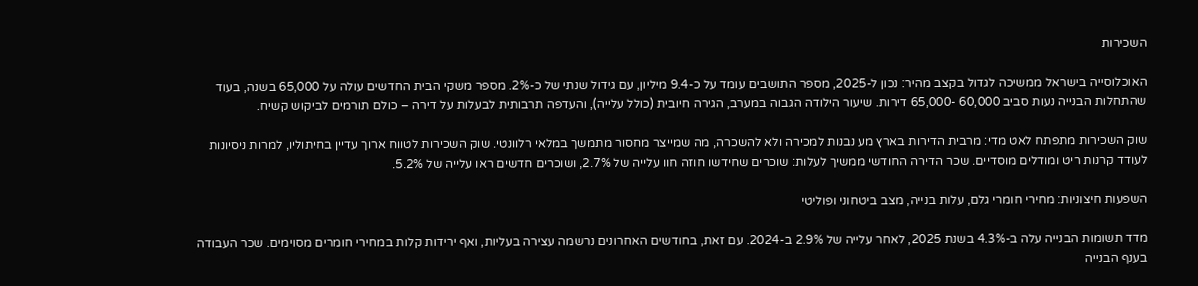השכירות

האוכלוסייה בישראל ממשיכה לגדול בקצב מהיר: נכון ל-2025, מספר התושבים עומד על כ-9.4 מיליון, עם גידול שנתי של כ-2%. מספר משקי הבית החדשים עולה על 65,000 בשנה, בעוד שהתחלות הבנייה נעות סביב 60,000 -65,000 דירות. שיעור הילודה הגבוה במערב, הגירה חיובית (כולל עלייה), והעדפה תרבותית לבעלות על דירה – כולם תורמים לביקוש קשיח.

שוק השכירות מתפתח לאט מדי: מרבית הדירות בארץ מע נבנות למכירה ולא להשכרה, מה שמייצר מחסור מתמשך במלאי רלוונטי. שוק השכירות לטווח ארוך עדיין בחיתוליו, למרות ניסיונות לעודד קרנות ריט ומודלים מוסדיים. שכר הדירה החודשי ממשיך לעלות: שוכרים שחידשו חוזה חוו עלייה של 2.7%, ושוכרים חדשים ראו עלייה של 5.2%.

השפעות חיצוניות: מחירי חומרי גלם, עלות בנייה, מצב ביטחוני ופוליטי

מדד תשומות הבנייה עלה ב-4.3% בשנת 2025, לאחר עלייה של 2.9% ב-2024. עם זאת, בחודשים האחרונים נרשמה עצירה בעליות, ואף ירידות קלות במחירי חומרים מסוימים. שכר העבודה בענף הבנייה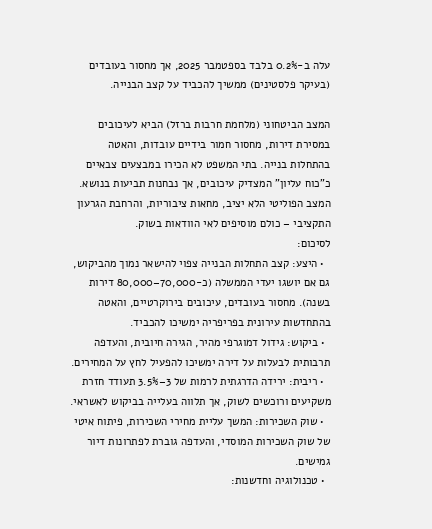עלה ב-0.2% בלבד בספטמבר 2025, אך מחסור בעובדים (בעיקר פלסטינים) ממשיך להכביד על קצב הבנייה.

המצב הביטחוני (מלחמת חרבות ברזל) הביא לעיכובים במסירת דירות, מחסור חמור בידיים עובדות, והאטה בהתחלות בנייה. בתי המשפט לא הכירו במבצעים צבאיים כ"כוח עליון" המצדיק עיכובים, אך נבחנות תביעות בנושא. המצב הפוליטי הלא יציב, מחאות ציבוריות, והרחבת הגרעון התקציבי – כולם מוסיפים לאי הוודאות בשוק.
לסיכום:
  • היצע: קצב התחלות הבנייה צפוי להישאר נמוך מהביקוש, גם אם יושגו יעדי הממשלה (כ-70,000–80,000 דירות בשנה). מחסור בעובדים, עיכובים בירוקרטיים, והאטה בהתחדשות עירונית בפריפריה ימשיכו להכביד.
  • ביקוש: גידול דמוגרפי מהיר, הגירה חיובית, והעדפה תרבותית לבעלות על דירה ימשיכו להפעיל לחץ על המחירים.
  • ריבית: ירידה הדרגתית לרמות של 3–3.5% תעודד חזרת משקיעים ורוכשים לשוק, אך תלווה בעלייה בביקוש לאשראי.
  • שוק השכירות: המשך עליית מחירי השכירות, פיתוח איטי של שוק השכירות המוסדי, והעדפה גוברת לפתרונות דיור גמישים.
  • טכנולוגיה וחדשנות: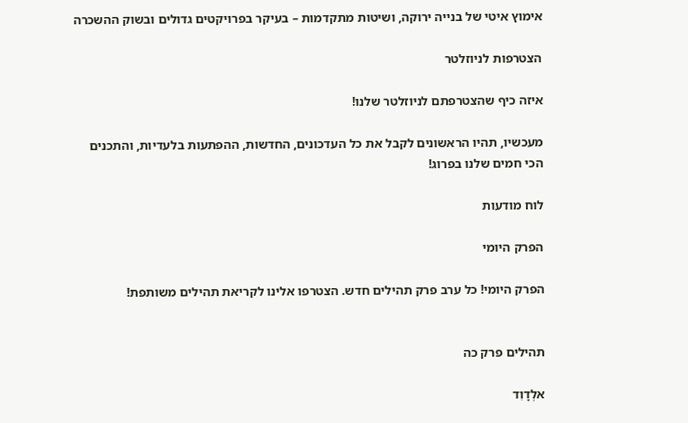אימוץ איטי של בנייה ירוקה, ושיטות מתקדמות – בעיקר בפרויקטים גדולים ובשוק ההשכרה

הצטרפות לניוזלטר

איזה כיף שהצטרפתם לניוזלטר שלנו!

מעכשיו, תהיו הראשונים לקבל את כל העדכונים, החדשות, ההפתעות בלעדיות, והתכנים הכי חמים שלנו בפרוג!

לוח מודעות

הפרק היומי

הפרק היומי! כל ערב פרק תהילים חדש. הצטרפו אלינו לקריאת תהילים משותפת!


תהילים פרק כה

אלְדָוִד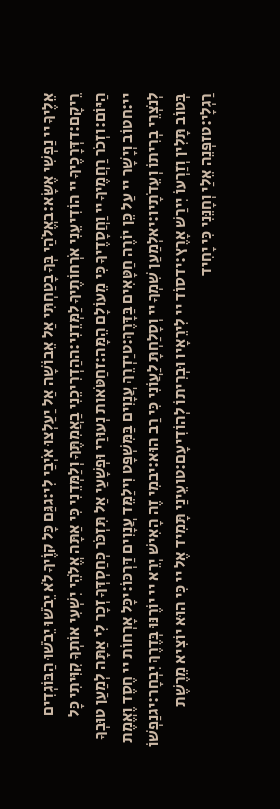אֵלֶיךָ יי נַפְשִׁי אֶשָּׂא:באֱלֹהַי בְּךָ בָטַחְתִּי אַל אֵבוֹשָׁה אַל יַעַלְצוּ אֹיְבַי לִי:גגַּם כָּל קוֶֹיךָ לֹא יֵבֹשׁוּ יֵבֹשׁוּ הַבּוֹגְדִים רֵיקָם:דדְּרָכֶיךָ יי הוֹדִיעֵנִי אֹרְחוֹתֶיךָ לַמְּדֵנִי:ההַדְרִיכֵנִי בַאֲמִתֶּךָ וְלַמְּדֵנִי כִּי אַתָּה אֱלֹהֵי יִשְׁעִי אוֹתְךָ קִוִּיתִי כָּל הַיּוֹם:וזְכֹר רַחֲמֶיךָ יי וַחֲסָדֶיךָ כִּי מֵעוֹלָם הֵמָּה:זחַטֹּאות נְעוּרַי וּפְשָׁעַי אַל תִּזְכֹּר כְּחַסְדְּךָ זְכָר לִי אַתָּה לְמַעַן טוּבְךָ יי:חטוֹב וְיָשָׁר יי עַל כֵּן יוֹרֶה חַטָּאִים בַּדָּרֶךְ:טיַדְרֵךְ עֲנָוִים בַּמִּשְׁפָּט וִילַמֵּד עֲנָוִים דַּרְכּוֹ:יכָּל אָרְחוֹת יי חֶסֶד וֶאֱמֶת לְנֹצְרֵי בְרִיתוֹ וְעֵדֹתָיו:יאלְמַעַן שִׁמְךָ יי וְסָלַחְתָּ לַעֲוֹנִי כִּי רַב הוּא:יבמִי זֶה הָאִישׁ יְרֵא יי יוֹרֶנּוּ בְּדֶרֶךְ יִבְחָר:יגנַפְשׁוֹ בְּטוֹב תָּלִין וְזַרְעוֹ יִירַשׁ אָרֶץ:ידסוֹד יי לִירֵאָיו וּבְרִיתוֹ לְהוֹדִיעָם:טועֵינַי תָּמִיד אֶל יי כִּי הוּא יוֹצִיא מֵרֶשֶׁת רַגְלָי:טזפְּנֵה אֵלַי וְחָנֵּנִי כִּי יָחִיד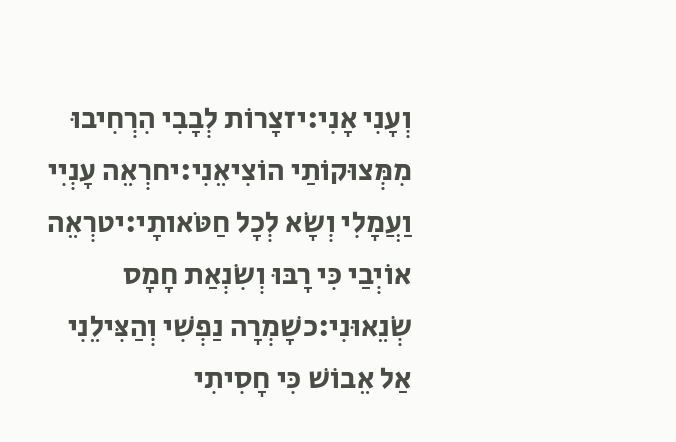וְעָנִי אָנִי:יזצָרוֹת לְבָבִי הִרְחִיבוּ מִמְּצוּקוֹתַי הוֹצִיאֵנִי:יחרְאֵה עָנְיִי וַעֲמָלִי וְשָׂא לְכָל חַטֹּאותָי:יטרְאֵה אוֹיְבַי כִּי רָבּוּ וְשִׂנְאַת חָמָס שְׂנֵאוּנִי:כשָׁמְרָה נַפְשִׁי וְהַצִּילֵנִי אַל אֵבוֹשׁ כִּי חָסִיתִי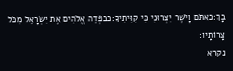בָךְ:כאתֹּם וָיֹשֶׁר יִצְּרוּנִי כִּי קִוִּיתִיךָ:כבפְּדֵה אֱלֹהִים אֶת יִשְׂרָאֵל מִכֹּל צָרוֹתָיו:
נקרא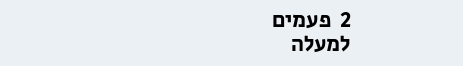2  פעמים
למעלה